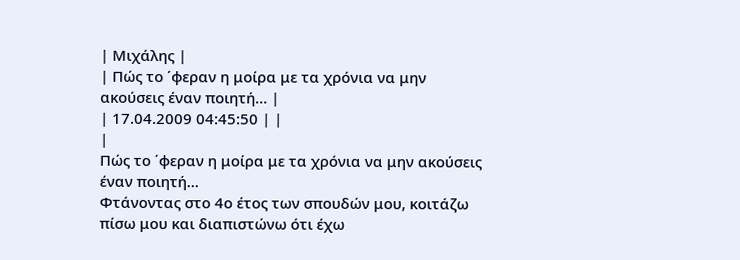| Μιχάλης |
| Πώς το ΄φεραν η μοίρα με τα χρόνια να μην ακούσεις έναν ποιητή… |
| 17.04.2009 04:45:50 | |
|
Πώς το ΄φεραν η μοίρα με τα χρόνια να μην ακούσεις έναν ποιητή…
Φτάνοντας στο 4ο έτος των σπουδών μου, κοιτάζω πίσω μου και διαπιστώνω ότι έχω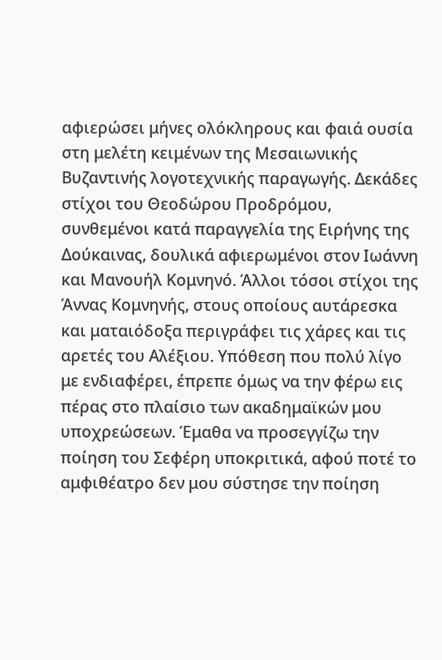αφιερώσει μήνες ολόκληρους και φαιά ουσία στη μελέτη κειμένων της Μεσαιωνικής Βυζαντινής λογοτεχνικής παραγωγής. Δεκάδες στίχοι του Θεοδώρου Προδρόμου, συνθεμένοι κατά παραγγελία της Ειρήνης της Δούκαινας, δουλικά αφιερωμένοι στον Ιωάννη και Μανουήλ Κομνηνό. Άλλοι τόσοι στίχοι της Άννας Κομνηνής, στους οποίους αυτάρεσκα και ματαιόδοξα περιγράφει τις χάρες και τις αρετές του Αλέξιου. Υπόθεση που πολύ λίγο με ενδιαφέρει, έπρεπε όμως να την φέρω εις πέρας στο πλαίσιο των ακαδημαϊκών μου υποχρεώσεων. Έμαθα να προσεγγίζω την ποίηση του Σεφέρη υποκριτικά, αφού ποτέ το αμφιθέατρο δεν μου σύστησε την ποίηση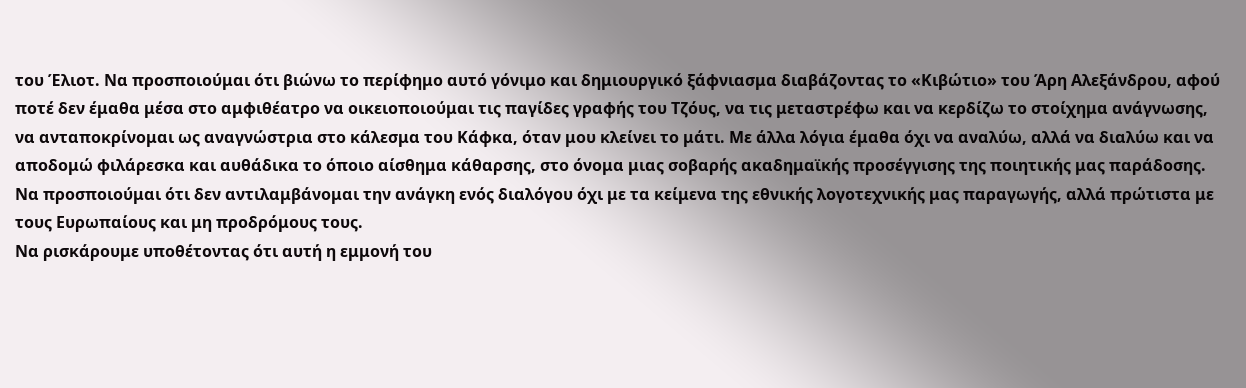του Έλιοτ. Να προσποιούμαι ότι βιώνω το περίφημο αυτό γόνιμο και δημιουργικό ξάφνιασμα διαβάζοντας το «Κιβώτιο» του Άρη Αλεξάνδρου, αφού ποτέ δεν έμαθα μέσα στο αμφιθέατρο να οικειοποιούμαι τις παγίδες γραφής του Τζόυς, να τις μεταστρέφω και να κερδίζω το στοίχημα ανάγνωσης, να ανταποκρίνομαι ως αναγνώστρια στο κάλεσμα του Κάφκα, όταν μου κλείνει το μάτι. Με άλλα λόγια έμαθα όχι να αναλύω, αλλά να διαλύω και να αποδομώ φιλάρεσκα και αυθάδικα το όποιο αίσθημα κάθαρσης, στο όνομα μιας σοβαρής ακαδημαϊκής προσέγγισης της ποιητικής μας παράδοσης. Να προσποιούμαι ότι δεν αντιλαμβάνομαι την ανάγκη ενός διαλόγου όχι με τα κείμενα της εθνικής λογοτεχνικής μας παραγωγής, αλλά πρώτιστα με τους Ευρωπαίους και μη προδρόμους τους.
Να ρισκάρουμε υποθέτοντας ότι αυτή η εμμονή του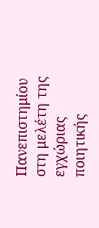Πανεπιστημίου στη μελέτη της εγχώριας ποιητικής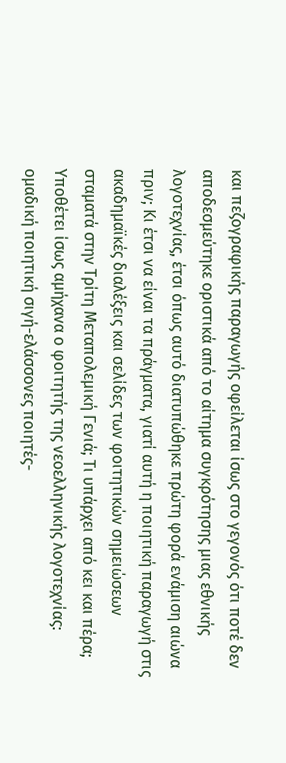και πεζογραφικής παραγωγής οφείλεται ίσως στο γεγονός ότι ποτέ δεν αποδεσμεύτηκε οριστικά από το αίτημα συγκρότησης μιας εθνικής λογοτεχνίας, έτσι όπως αυτό διατυπώθηκε πρώτη φορά ενάμιση αιώνα πριν; Κι έτσι να είναι τα πράγματα, γιατί αυτή η ποιητική παραγωγή στις ακαδημαϊκές διαλέξεις και σελίδες των φοιτητικών σημειώσεων σταματά στην Τρίτη Μεταπολεμική Γενιά; Τι υπάρχει από κει και πέρα; Υποθέτει ίσως αμήχανα ο φοιτητής της νεοελληνικής λογοτεχνίας: ομαδική ποιητική σιγή-ελάσσονες ποιητές-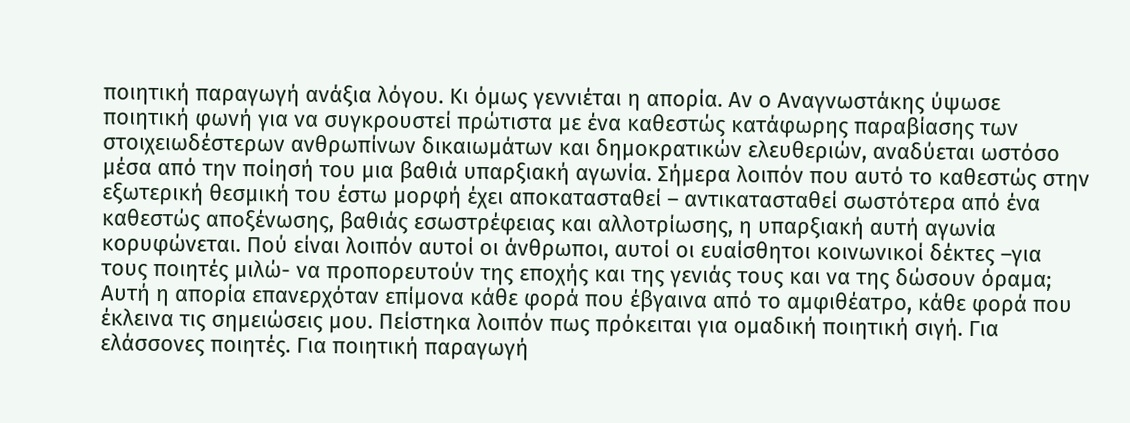ποιητική παραγωγή ανάξια λόγου. Κι όμως γεννιέται η απορία. Αν ο Αναγνωστάκης ύψωσε ποιητική φωνή για να συγκρουστεί πρώτιστα με ένα καθεστώς κατάφωρης παραβίασης των στοιχειωδέστερων ανθρωπίνων δικαιωμάτων και δημοκρατικών ελευθεριών, αναδύεται ωστόσο μέσα από την ποίησή του μια βαθιά υπαρξιακή αγωνία. Σήμερα λοιπόν που αυτό το καθεστώς στην εξωτερική θεσμική του έστω μορφή έχει αποκατασταθεί – αντικατασταθεί σωστότερα από ένα καθεστώς αποξένωσης, βαθιάς εσωστρέφειας και αλλοτρίωσης, η υπαρξιακή αυτή αγωνία κορυφώνεται. Πού είναι λοιπόν αυτοί οι άνθρωποι, αυτοί οι ευαίσθητοι κοινωνικοί δέκτες –για τους ποιητές μιλώ- να προπορευτούν της εποχής και της γενιάς τους και να της δώσουν όραμα; Αυτή η απορία επανερχόταν επίμονα κάθε φορά που έβγαινα από το αμφιθέατρο, κάθε φορά που έκλεινα τις σημειώσεις μου. Πείστηκα λοιπόν πως πρόκειται για ομαδική ποιητική σιγή. Για ελάσσονες ποιητές. Για ποιητική παραγωγή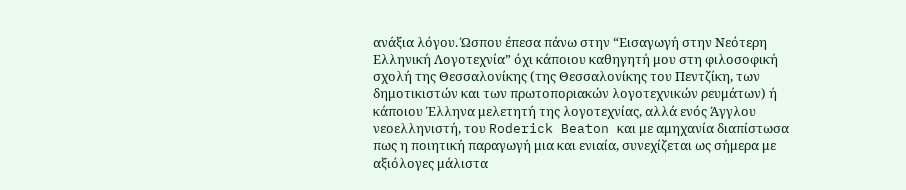ανάξια λόγου. Ώσπου έπεσα πάνω στην “Εισαγωγή στην Νεότερη Ελληνική Λογοτεχνία” όχι κάποιου καθηγητή μου στη φιλοσοφική σχολή της Θεσσαλονίκης (της Θεσσαλονίκης του Πεντζίκη, των δημοτικιστών και των πρωτοποριακών λογοτεχνικών ρευμάτων) ή κάποιου Έλληνα μελετητή της λογοτεχνίας, αλλά ενός Άγγλου νεοελληνιστή, του Roderick Beaton και με αμηχανία διαπίστωσα πως η ποιητική παραγωγή μια και ενιαία, συνεχίζεται ως σήμερα με αξιόλογες μάλιστα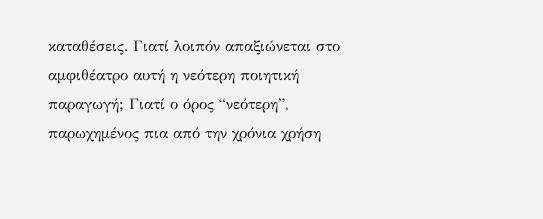καταθέσεις. Γιατί λοιπόν απαξιώνεται στο αμφιθέατρο αυτή η νεότερη ποιητική παραγωγή; Γιατί ο όρος “νεότερη”, παρωχημένος πια από την χρόνια χρήση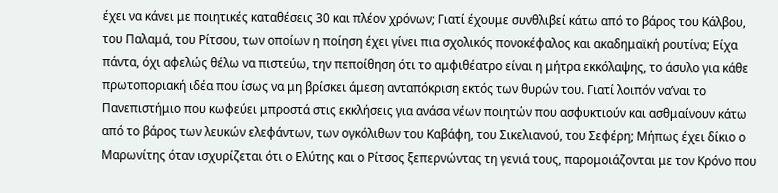έχει να κάνει με ποιητικές καταθέσεις 30 και πλέον χρόνων; Γιατί έχουμε συνθλιβεί κάτω από το βάρος του Κάλβου, του Παλαμά, του Ρίτσου, των οποίων η ποίηση έχει γίνει πια σχολικός πονοκέφαλος και ακαδημαϊκή ρουτίνα; Είχα πάντα, όχι αφελώς θέλω να πιστεύω, την πεποίθηση ότι το αμφιθέατρο είναι η μήτρα εκκόλαψης, το άσυλο για κάθε πρωτοποριακή ιδέα που ίσως να μη βρίσκει άμεση ανταπόκριση εκτός των θυρών του. Γιατί λοιπόν να’ναι το Πανεπιστήμιο που κωφεύει μπροστά στις εκκλήσεις για ανάσα νέων ποιητών που ασφυκτιούν και ασθμαίνουν κάτω από το βάρος των λευκών ελεφάντων, των ογκόλιθων του Καβάφη, του Σικελιανού, του Σεφέρη; Μήπως έχει δίκιο ο Μαρωνίτης όταν ισχυρίζεται ότι ο Ελύτης και ο Ρίτσος ξεπερνώντας τη γενιά τους, παρομοιάζονται με τον Κρόνο που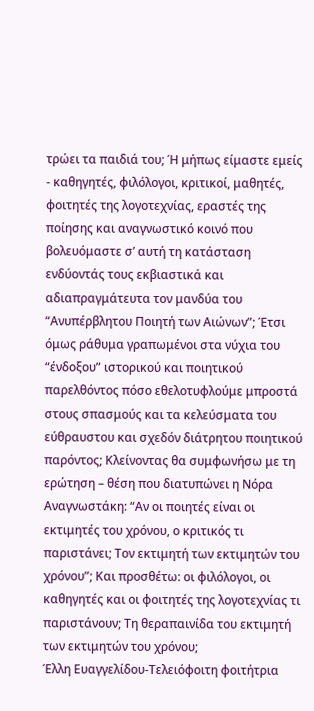τρώει τα παιδιά του; Ή μήπως είμαστε εμείς - καθηγητές, φιλόλογοι, κριτικοί, μαθητές, φοιτητές της λογοτεχνίας, εραστές της ποίησης και αναγνωστικό κοινό που βολευόμαστε σ’ αυτή τη κατάσταση ενδύοντάς τους εκβιαστικά και αδιαπραγμάτευτα τον μανδύα του “Ανυπέρβλητου Ποιητή των Αιώνων”; Έτσι όμως ράθυμα γραπωμένοι στα νύχια του “ένδοξου” ιστορικού και ποιητικού παρελθόντος πόσο εθελοτυφλούμε μπροστά στους σπασμούς και τα κελεύσματα του εύθραυστου και σχεδόν διάτρητου ποιητικού παρόντος; Κλείνοντας θα συμφωνήσω με τη ερώτηση – θέση που διατυπώνει η Νόρα Αναγνωστάκη: “Αν οι ποιητές είναι οι εκτιμητές του χρόνου, ο κριτικός τι παριστάνει; Τον εκτιμητή των εκτιμητών του χρόνου”; Και προσθέτω: οι φιλόλογοι, οι καθηγητές και οι φοιτητές της λογοτεχνίας τι παριστάνουν; Τη θεραπαινίδα του εκτιμητή των εκτιμητών του χρόνου;
Έλλη Ευαγγελίδου-Τελειόφοιτη φοιτήτρια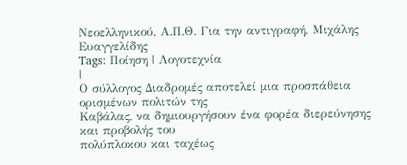Νεοελληνικού, Α.Π.Θ. Για την αντιγραφή, Μιχάλης Ευαγγελίδης
Tags: Ποίηση | Λογοτεχνία
|
Ο σύλλογος Διαδρομές αποτελεί μια προσπάθεια ορισμένων πολιτών της
Καβάλας, να δημιουργήσουν ένα φορέα διερεύνησης και προβολής του
πολύπλοκου και ταχέως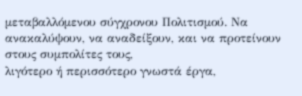μεταβαλλόμενου σύγχρονου Πολιτισμού. Να
ανακαλύψουν, να αναδείξουν, και να προτείνουν στους συμπολίτες τους,
λιγότερο ή περισσότερο γνωστά έργα,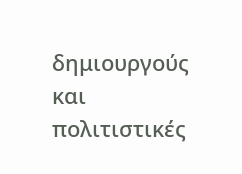δημιουργούς και πολιτιστικές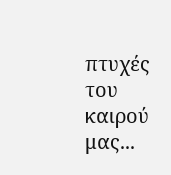πτυχές
του καιρού μας...